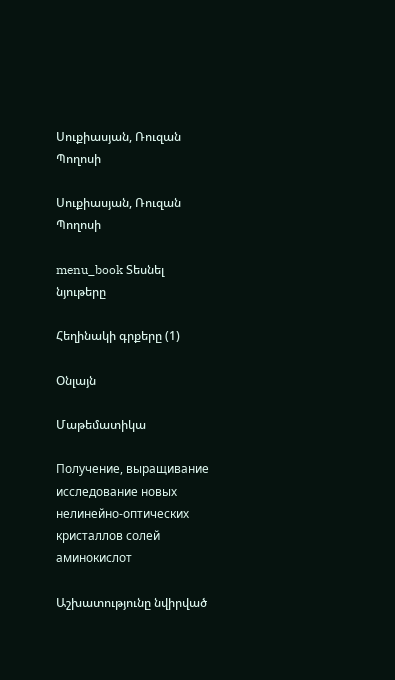Սուքիասյան, Ռուզան Պողոսի

Սուքիասյան, Ռուզան Պողոսի

menu_book Տեսնել նյութերը

Հեղինակի գրքերը (1)

Օնլայն

Մաթեմատիկա

Получение, выращивание исследование новых нелинейно-оптических кристаллов солей аминокислот

Աշխատությունը նվիրված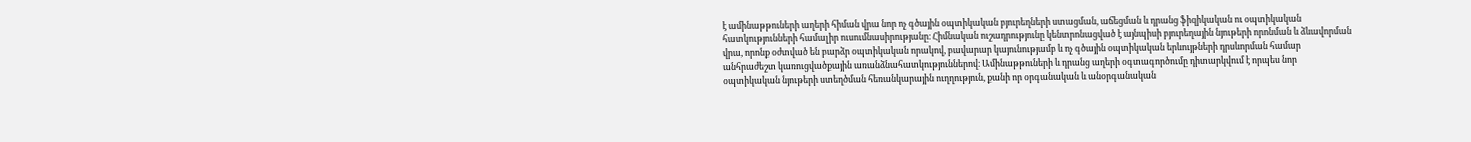է ամինաթթուների աղերի հիման վրա նոր ոչ գծային օպտիկական բյուրեղների ստացման, աճեցման և դրանց ֆիզիկական ու օպտիկական հատկությունների համալիր ուսումնասիրությանը։ Հիմնական ուշադրությունը կենտրոնացված է այնպիսի բյուրեղային նյութերի որոնման և ձևավորման վրա, որոնք օժտված են բարձր օպտիկական որակով, բավարար կայունությամբ և ոչ գծային օպտիկական երևույթների դրսևորման համար անհրաժեշտ կառուցվածքային առանձնահատկություններով։ Ամինաթթուների և դրանց աղերի օգտագործումը դիտարկվում է որպես նոր օպտիկական նյութերի ստեղծման հեռանկարային ուղղություն, քանի որ օրգանական և անօրգանական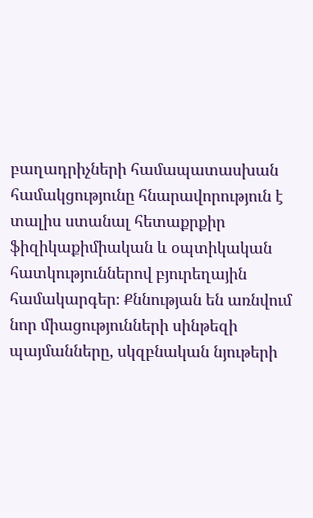բաղադրիչների համապատասխան համակցությունը հնարավորություն է տալիս ստանալ հետաքրքիր ֆիզիկաքիմիական և օպտիկական հատկություններով բյուրեղային համակարգեր։ Քննության են առնվում նոր միացությունների սինթեզի պայմանները, սկզբնական նյութերի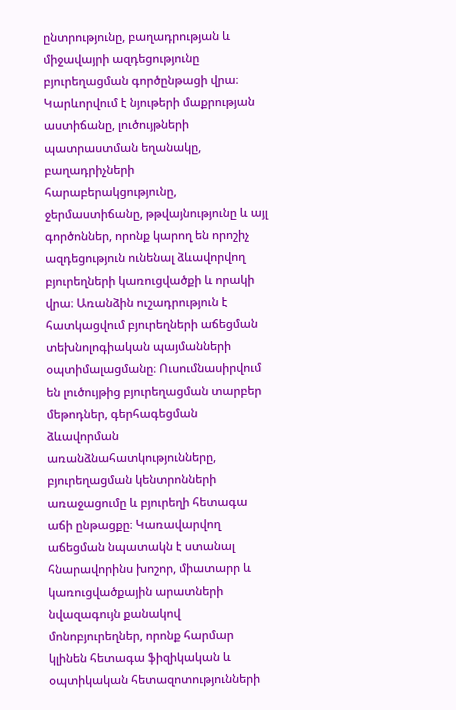ընտրությունը, բաղադրության և միջավայրի ազդեցությունը բյուրեղացման գործընթացի վրա։ Կարևորվում է նյութերի մաքրության աստիճանը, լուծույթների պատրաստման եղանակը, բաղադրիչների հարաբերակցությունը, ջերմաստիճանը, թթվայնությունը և այլ գործոններ, որոնք կարող են որոշիչ ազդեցություն ունենալ ձևավորվող բյուրեղների կառուցվածքի և որակի վրա։ Առանձին ուշադրություն է հատկացվում բյուրեղների աճեցման տեխնոլոգիական պայմանների օպտիմալացմանը։ Ուսումնասիրվում են լուծույթից բյուրեղացման տարբեր մեթոդներ, գերհագեցման ձևավորման առանձնահատկությունները, բյուրեղացման կենտրոնների առաջացումը և բյուրեղի հետագա աճի ընթացքը։ Կառավարվող աճեցման նպատակն է ստանալ հնարավորինս խոշոր, միատարր և կառուցվածքային արատների նվազագույն քանակով մոնոբյուրեղներ, որոնք հարմար կլինեն հետագա ֆիզիկական և օպտիկական հետազոտությունների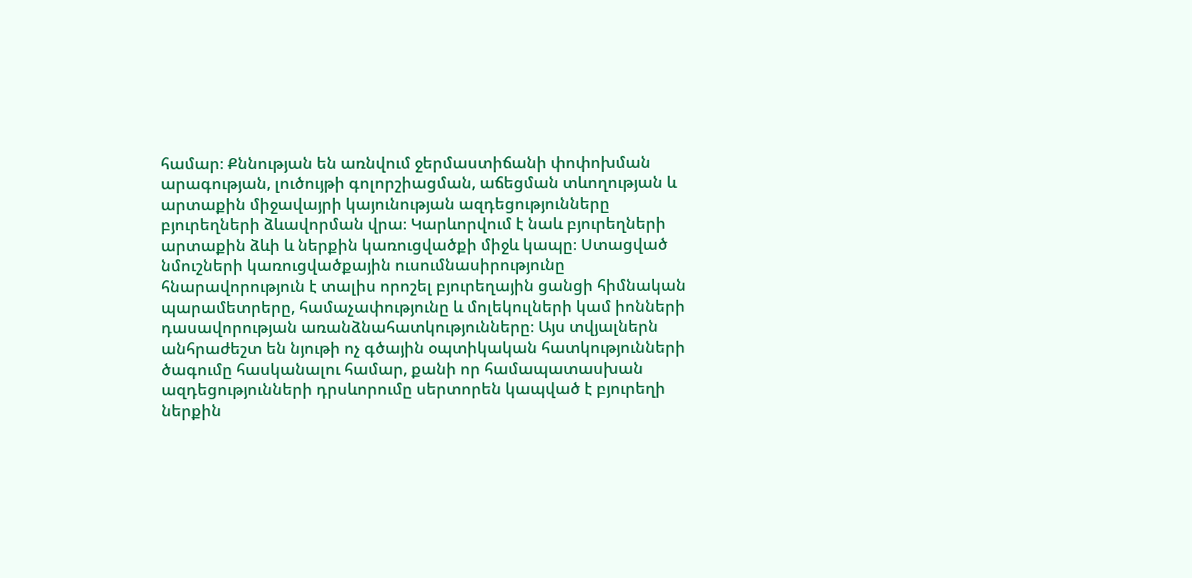համար։ Քննության են առնվում ջերմաստիճանի փոփոխման արագության, լուծույթի գոլորշիացման, աճեցման տևողության և արտաքին միջավայրի կայունության ազդեցությունները բյուրեղների ձևավորման վրա։ Կարևորվում է նաև բյուրեղների արտաքին ձևի և ներքին կառուցվածքի միջև կապը։ Ստացված նմուշների կառուցվածքային ուսումնասիրությունը հնարավորություն է տալիս որոշել բյուրեղային ցանցի հիմնական պարամետրերը, համաչափությունը և մոլեկուլների կամ իոնների դասավորության առանձնահատկությունները։ Այս տվյալներն անհրաժեշտ են նյութի ոչ գծային օպտիկական հատկությունների ծագումը հասկանալու համար, քանի որ համապատասխան ազդեցությունների դրսևորումը սերտորեն կապված է բյուրեղի ներքին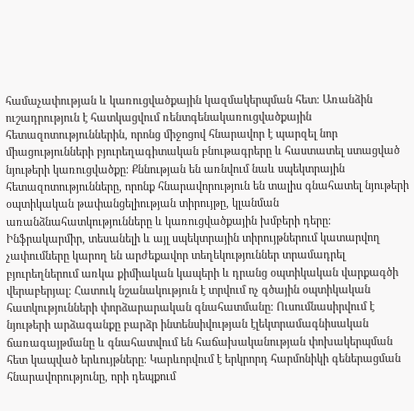համաչափության և կառուցվածքային կազմակերպման հետ։ Առանձին ուշադրություն է հատկացվում ռենտգենակառուցվածքային հետազոտություններին, որոնց միջոցով հնարավոր է պարզել նոր միացությունների բյուրեղագիտական բնութագրերը և հաստատել ստացված նյութերի կառուցվածքը։ Քննության են առնվում նաև սպեկտրային հետազոտությունները, որոնք հնարավորություն են տալիս գնահատել նյութերի օպտիկական թափանցելիության տիրույթը, կլանման առանձնահատկությունները և կառուցվածքային խմբերի դերը։ Ինֆրակարմիր, տեսանելի և այլ սպեկտրային տիրույթներում կատարվող չափումները կարող են արժեքավոր տեղեկություններ տրամադրել բյուրեղներում առկա քիմիական կապերի և դրանց օպտիկական վարքագծի վերաբերյալ։ Հատուկ նշանակություն է տրվում ոչ գծային օպտիկական հատկությունների փորձարարական գնահատմանը։ Ուսումնասիրվում է նյութերի արձագանքը բարձր ինտենսիվության էլեկտրամագնիսական ճառագայթմանը և գնահատվում են հաճախականության փոխակերպման հետ կապված երևույթները։ Կարևորվում է երկրորդ հարմոնիկի գեներացման հնարավորությունը, որի դեպքում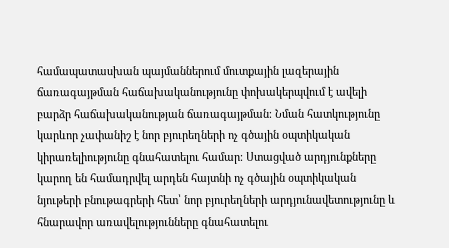համապատասխան պայմաններում մուտքային լազերային ճառագայթման հաճախականությունը փոխակերպվում է ավելի բարձր հաճախականության ճառագայթման։ Նման հատկությունը կարևոր չափանիշ է նոր բյուրեղների ոչ գծային օպտիկական կիրառելիությունը գնահատելու համար։ Ստացված արդյունքները կարող են համադրվել արդեն հայտնի ոչ գծային օպտիկական նյութերի բնութագրերի հետ՝ նոր բյուրեղների արդյունավետությունը և հնարավոր առավելությունները գնահատելու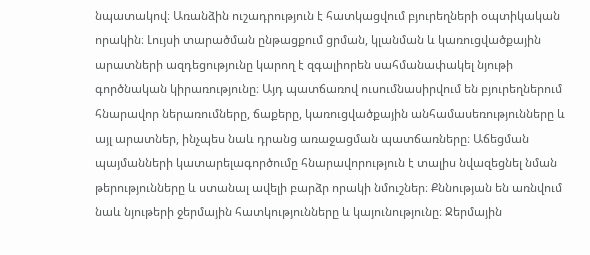նպատակով։ Առանձին ուշադրություն է հատկացվում բյուրեղների օպտիկական որակին։ Լույսի տարածման ընթացքում ցրման, կլանման և կառուցվածքային արատների ազդեցությունը կարող է զգալիորեն սահմանափակել նյութի գործնական կիրառությունը։ Այդ պատճառով ուսումնասիրվում են բյուրեղներում հնարավոր ներառումները, ճաքերը, կառուցվածքային անհամասեռությունները և այլ արատներ, ինչպես նաև դրանց առաջացման պատճառները։ Աճեցման պայմանների կատարելագործումը հնարավորություն է տալիս նվազեցնել նման թերությունները և ստանալ ավելի բարձր որակի նմուշներ։ Քննության են առնվում նաև նյութերի ջերմային հատկությունները և կայունությունը։ Ջերմային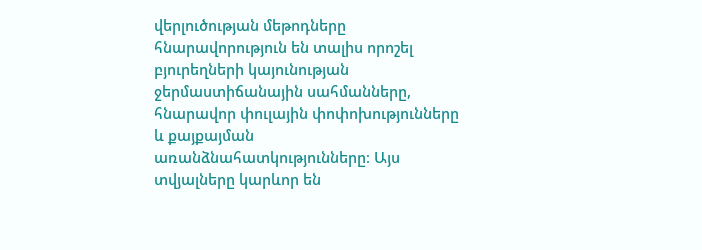վերլուծության մեթոդները հնարավորություն են տալիս որոշել բյուրեղների կայունության ջերմաստիճանային սահմանները, հնարավոր փուլային փոփոխությունները և քայքայման առանձնահատկությունները։ Այս տվյալները կարևոր են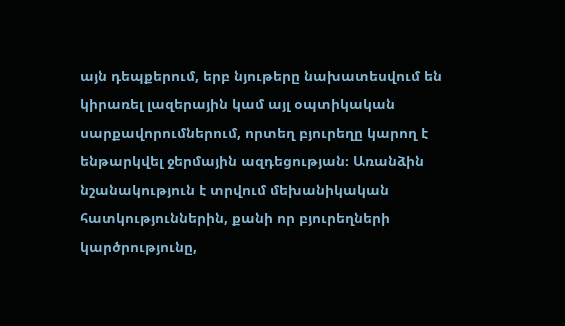այն դեպքերում, երբ նյութերը նախատեսվում են կիրառել լազերային կամ այլ օպտիկական սարքավորումներում, որտեղ բյուրեղը կարող է ենթարկվել ջերմային ազդեցության։ Առանձին նշանակություն է տրվում մեխանիկական հատկություններին, քանի որ բյուրեղների կարծրությունը,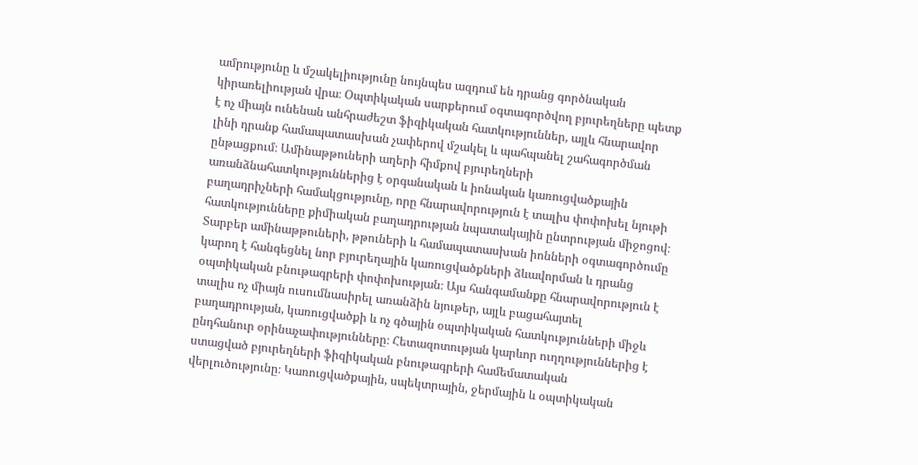ամրությունը և մշակելիությունը նույնպես ազդում են դրանց գործնական կիրառելիության վրա։ Օպտիկական սարքերում օգտագործվող բյուրեղները պետք է ոչ միայն ունենան անհրաժեշտ ֆիզիկական հատկություններ, այլև հնարավոր լինի դրանք համապատասխան չափերով մշակել և պահպանել շահագործման ընթացքում։ Ամինաթթուների աղերի հիմքով բյուրեղների առանձնահատկություններից է օրգանական և իոնական կառուցվածքային բաղադրիչների համակցությունը, որը հնարավորություն է տալիս փոփոխել նյութի հատկությունները քիմիական բաղադրության նպատակային ընտրության միջոցով։ Տարբեր ամինաթթուների, թթուների և համապատասխան իոնների օգտագործումը կարող է հանգեցնել նոր բյուրեղային կառուցվածքների ձևավորման և դրանց օպտիկական բնութագրերի փոփոխության։ Այս հանգամանքը հնարավորություն է տալիս ոչ միայն ուսումնասիրել առանձին նյութեր, այլև բացահայտել բաղադրության, կառուցվածքի և ոչ գծային օպտիկական հատկությունների միջև ընդհանուր օրինաչափությունները։ Հետազոտության կարևոր ուղղություններից է ստացված բյուրեղների ֆիզիկական բնութագրերի համեմատական վերլուծությունը։ Կառուցվածքային, սպեկտրային, ջերմային և օպտիկական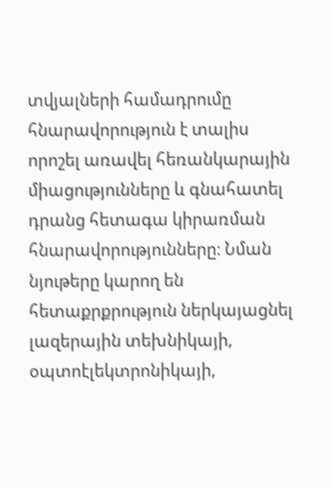տվյալների համադրումը հնարավորություն է տալիս որոշել առավել հեռանկարային միացությունները և գնահատել դրանց հետագա կիրառման հնարավորությունները։ Նման նյութերը կարող են հետաքրքրություն ներկայացնել լազերային տեխնիկայի, օպտոէլեկտրոնիկայի,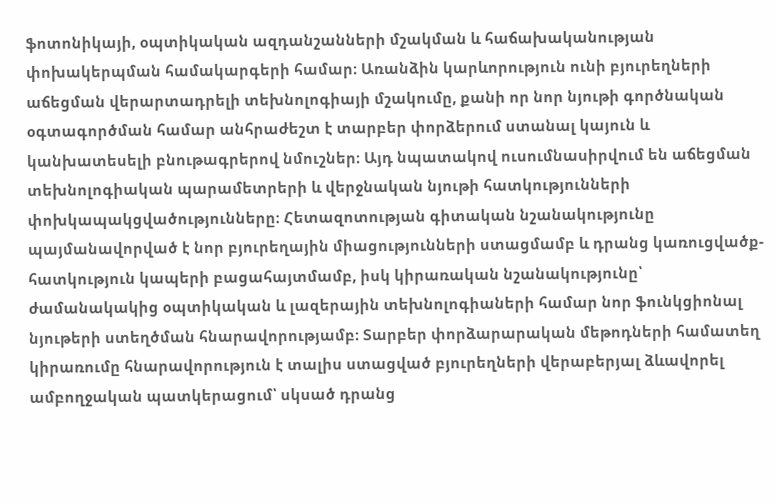ֆոտոնիկայի, օպտիկական ազդանշանների մշակման և հաճախականության փոխակերպման համակարգերի համար։ Առանձին կարևորություն ունի բյուրեղների աճեցման վերարտադրելի տեխնոլոգիայի մշակումը, քանի որ նոր նյութի գործնական օգտագործման համար անհրաժեշտ է տարբեր փորձերում ստանալ կայուն և կանխատեսելի բնութագրերով նմուշներ։ Այդ նպատակով ուսումնասիրվում են աճեցման տեխնոլոգիական պարամետրերի և վերջնական նյութի հատկությունների փոխկապակցվածությունները։ Հետազոտության գիտական նշանակությունը պայմանավորված է նոր բյուրեղային միացությունների ստացմամբ և դրանց կառուցվածք-հատկություն կապերի բացահայտմամբ, իսկ կիրառական նշանակությունը՝ ժամանակակից օպտիկական և լազերային տեխնոլոգիաների համար նոր ֆունկցիոնալ նյութերի ստեղծման հնարավորությամբ։ Տարբեր փորձարարական մեթոդների համատեղ կիրառումը հնարավորություն է տալիս ստացված բյուրեղների վերաբերյալ ձևավորել ամբողջական պատկերացում՝ սկսած դրանց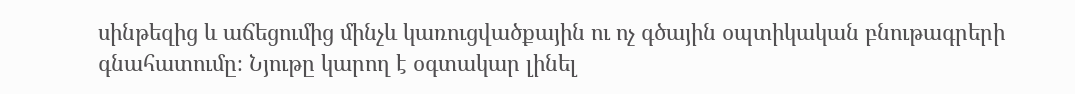սինթեզից և աճեցումից մինչև կառուցվածքային ու ոչ գծային օպտիկական բնութագրերի գնահատումը։ Նյութը կարող է օգտակար լինել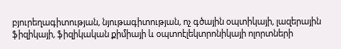բյուրեղագիտության, նյութագիտության, ոչ գծային օպտիկայի, լազերային ֆիզիկայի, ֆիզիկական քիմիայի և օպտոէլեկտրոնիկայի ոլորտների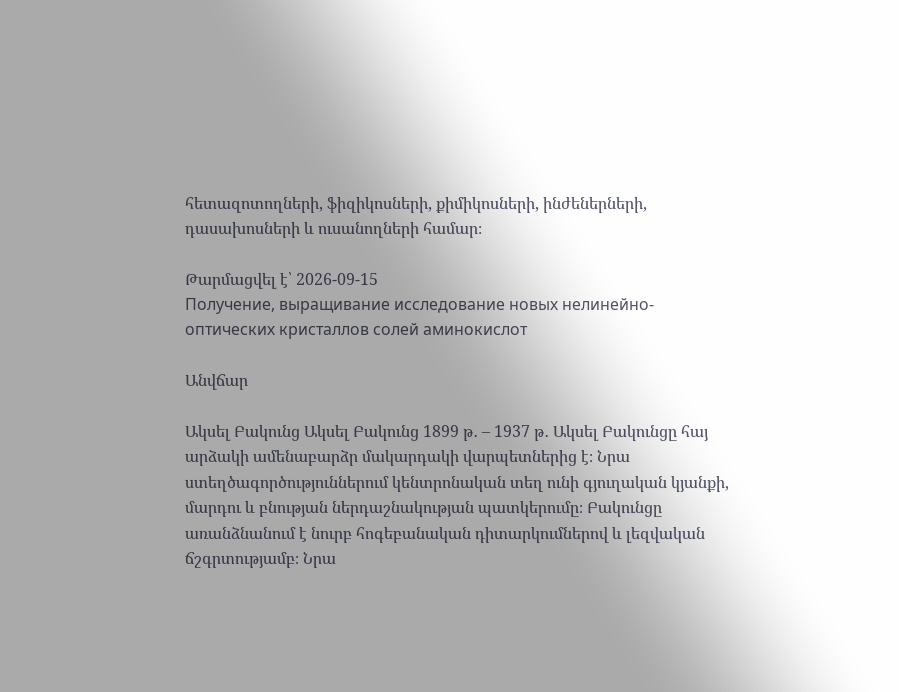հետազոտողների, ֆիզիկոսների, քիմիկոսների, ինժեներների, դասախոսների և ուսանողների համար։

Թարմացվել է՝ 2026-09-15
Получение, выращивание исследование новых нелинейно-оптических кристаллов солей аминокислот

Անվճար

Ակսել Բակունց Ակսել Բակունց 1899 թ․ – 1937 թ․ Ակսել Բակունցը հայ արձակի ամենաբարձր մակարդակի վարպետներից է։ Նրա ստեղծագործություններում կենտրոնական տեղ ունի գյուղական կյանքի, մարդու և բնության ներդաշնակության պատկերումը։ Բակունցը առանձնանում է նուրբ հոգեբանական դիտարկումներով և լեզվական ճշգրտությամբ։ Նրա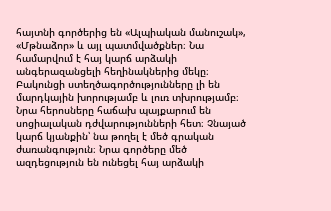հայտնի գործերից են «Ալպիական մանուշակ», «Մթնաձոր» և այլ պատմվածքներ։ Նա համարվում է հայ կարճ արձակի անգերազանցելի հեղինակներից մեկը։ Բակունցի ստեղծագործությունները լի են մարդկային խորությամբ և լուռ տխրությամբ։ Նրա հերոսները հաճախ պայքարում են սոցիալական դժվարությունների հետ։ Չնայած կարճ կյանքին՝ նա թողել է մեծ գրական ժառանգություն։ Նրա գործերը մեծ ազդեցություն են ունեցել հայ արձակի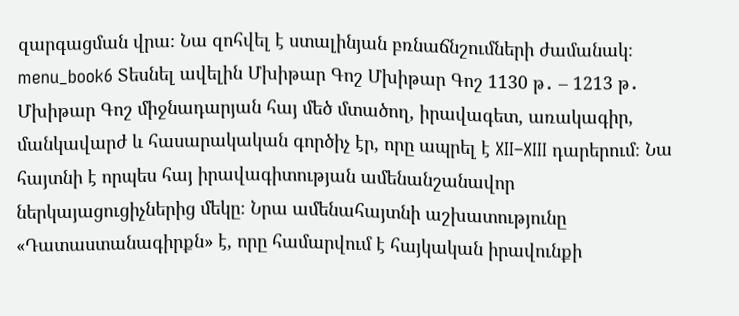զարգացման վրա։ Նա զոհվել է ստալինյան բռնաճնշումների ժամանակ։ menu_book6 Տեսնել ավելին Մխիթար Գոշ Մխիթար Գոշ 1130 թ․ – 1213 թ․ Մխիթար Գոշ միջնադարյան հայ մեծ մտածող, իրավագետ, առակագիր, մանկավարժ և հասարակական գործիչ էր, որը ապրել է XII–XIII դարերում։ Նա հայտնի է որպես հայ իրավագիտության ամենանշանավոր ներկայացուցիչներից մեկը։ Նրա ամենահայտնի աշխատությունը «Դատաստանագիրքն» է, որը համարվում է հայկական իրավունքի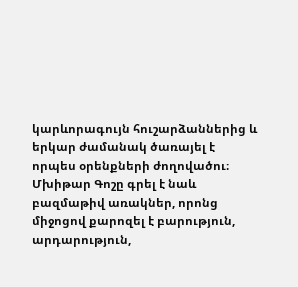կարևորագույն հուշարձաններից և երկար ժամանակ ծառայել է որպես օրենքների ժողովածու։ Մխիթար Գոշը գրել է նաև բազմաթիվ առակներ, որոնց միջոցով քարոզել է բարություն, արդարություն,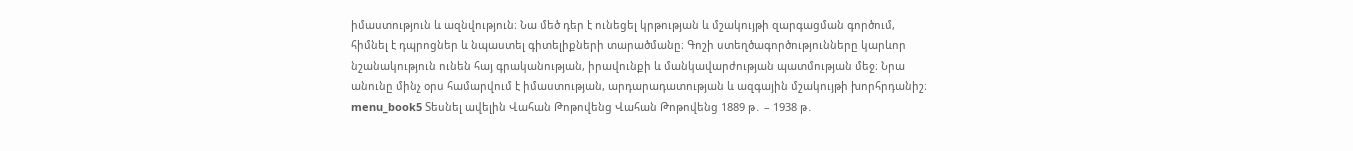իմաստություն և ազնվություն։ Նա մեծ դեր է ունեցել կրթության և մշակույթի զարգացման գործում, հիմնել է դպրոցներ և նպաստել գիտելիքների տարածմանը։ Գոշի ստեղծագործությունները կարևոր նշանակություն ունեն հայ գրականության, իրավունքի և մանկավարժության պատմության մեջ։ Նրա անունը մինչ օրս համարվում է իմաստության, արդարադատության և ազգային մշակույթի խորհրդանիշ։ menu_book5 Տեսնել ավելին Վահան Թոթովենց Վահան Թոթովենց 1889 թ․ – 1938 թ․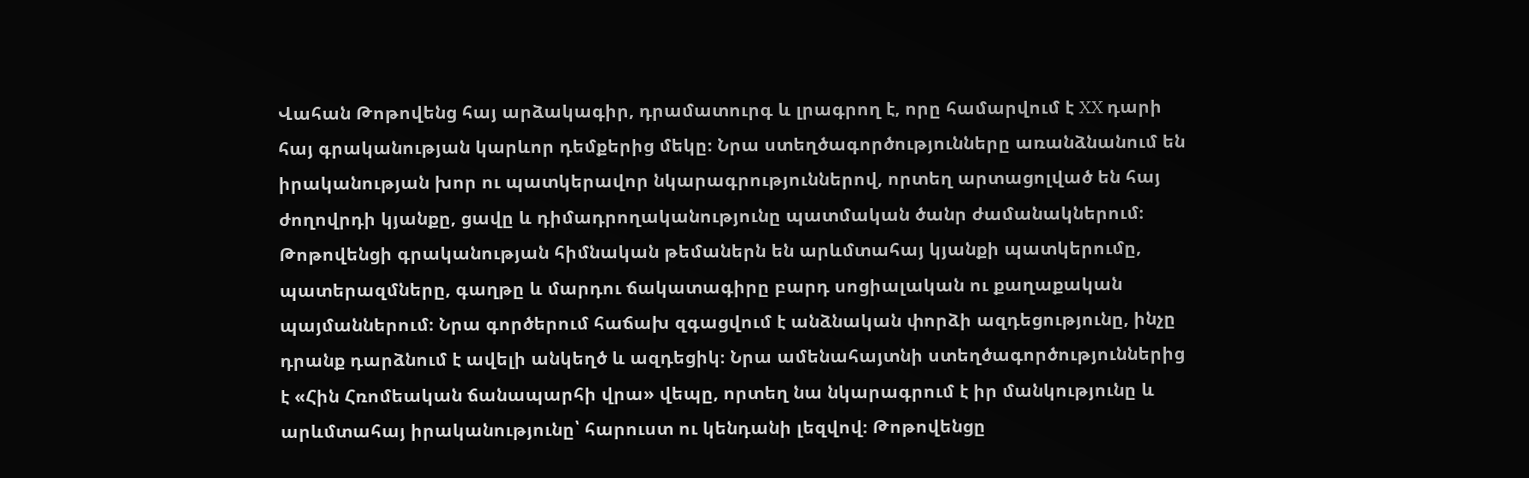Վահան Թոթովենց հայ արձակագիր, դրամատուրգ և լրագրող է, որը համարվում է XX դարի հայ գրականության կարևոր դեմքերից մեկը։ Նրա ստեղծագործությունները առանձնանում են իրականության խոր ու պատկերավոր նկարագրություններով, որտեղ արտացոլված են հայ ժողովրդի կյանքը, ցավը և դիմադրողականությունը պատմական ծանր ժամանակներում։ Թոթովենցի գրականության հիմնական թեմաներն են արևմտահայ կյանքի պատկերումը, պատերազմները, գաղթը և մարդու ճակատագիրը բարդ սոցիալական ու քաղաքական պայմաններում։ Նրա գործերում հաճախ զգացվում է անձնական փորձի ազդեցությունը, ինչը դրանք դարձնում է ավելի անկեղծ և ազդեցիկ։ Նրա ամենահայտնի ստեղծագործություններից է «Հին Հռոմեական ճանապարհի վրա» վեպը, որտեղ նա նկարագրում է իր մանկությունը և արևմտահայ իրականությունը՝ հարուստ ու կենդանի լեզվով։ Թոթովենցը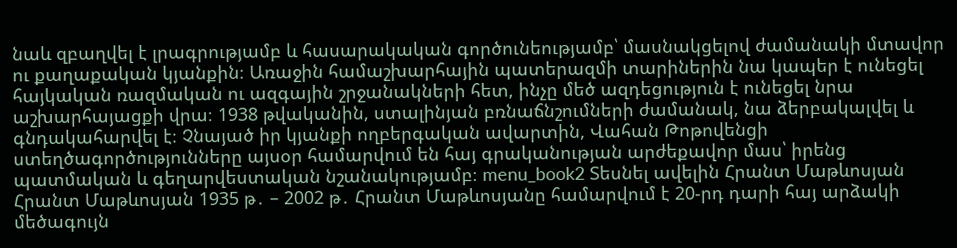նաև զբաղվել է լրագրությամբ և հասարակական գործունեությամբ՝ մասնակցելով ժամանակի մտավոր ու քաղաքական կյանքին։ Առաջին համաշխարհային պատերազմի տարիներին նա կապեր է ունեցել հայկական ռազմական ու ազգային շրջանակների հետ, ինչը մեծ ազդեցություն է ունեցել նրա աշխարհայացքի վրա։ 1938 թվականին, ստալինյան բռնաճնշումների ժամանակ, նա ձերբակալվել և գնդակահարվել է։ Չնայած իր կյանքի ողբերգական ավարտին, Վահան Թոթովենցի ստեղծագործությունները այսօր համարվում են հայ գրականության արժեքավոր մաս՝ իրենց պատմական և գեղարվեստական նշանակությամբ։ menu_book2 Տեսնել ավելին Հրանտ Մաթևոսյան Հրանտ Մաթևոսյան 1935 թ․ – 2002 թ․ Հրանտ Մաթևոսյանը համարվում է 20-րդ դարի հայ արձակի մեծագույն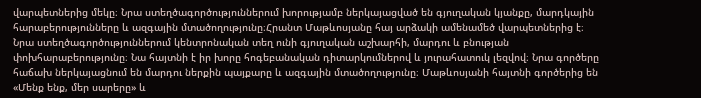վարպետներից մեկը։ Նրա ստեղծագործություններում խորությամբ ներկայացված են գյուղական կյանքը, մարդկային հարաբերությունները և ազգային մտածողությունը։Հրանտ Մաթևոսյանը հայ արձակի ամենամեծ վարպետներից է։ Նրա ստեղծագործություններում կենտրոնական տեղ ունի գյուղական աշխարհի, մարդու և բնության փոխհարաբերությունը։ Նա հայտնի է իր խորը հոգեբանական դիտարկումներով և յուրահատուկ լեզվով։ Նրա գործերը հաճախ ներկայացնում են մարդու ներքին պայքարը և ազգային մտածողությունը։ Մաթևոսյանի հայտնի գործերից են «Մենք ենք, մեր սարերը» և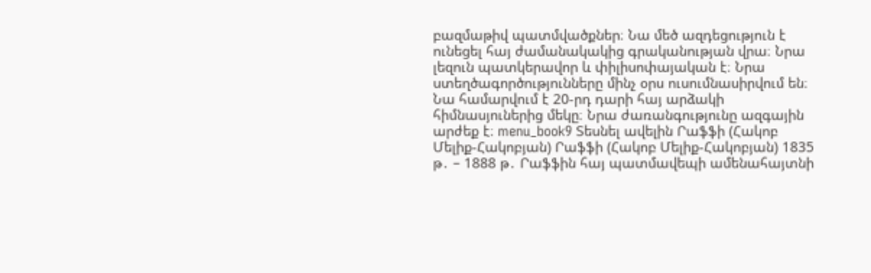բազմաթիվ պատմվածքներ։ Նա մեծ ազդեցություն է ունեցել հայ ժամանակակից գրականության վրա։ Նրա լեզուն պատկերավոր և փիլիսոփայական է։ Նրա ստեղծագործությունները մինչ օրս ուսումնասիրվում են։ Նա համարվում է 20-րդ դարի հայ արձակի հիմնասյուներից մեկը։ Նրա ժառանգությունը ազգային արժեք է։ menu_book9 Տեսնել ավելին Րաֆֆի (Հակոբ Մելիք-Հակոբյան) Րաֆֆի (Հակոբ Մելիք-Հակոբյան) 1835 թ․ – 1888 թ․ Րաֆֆին հայ պատմավեպի ամենահայտնի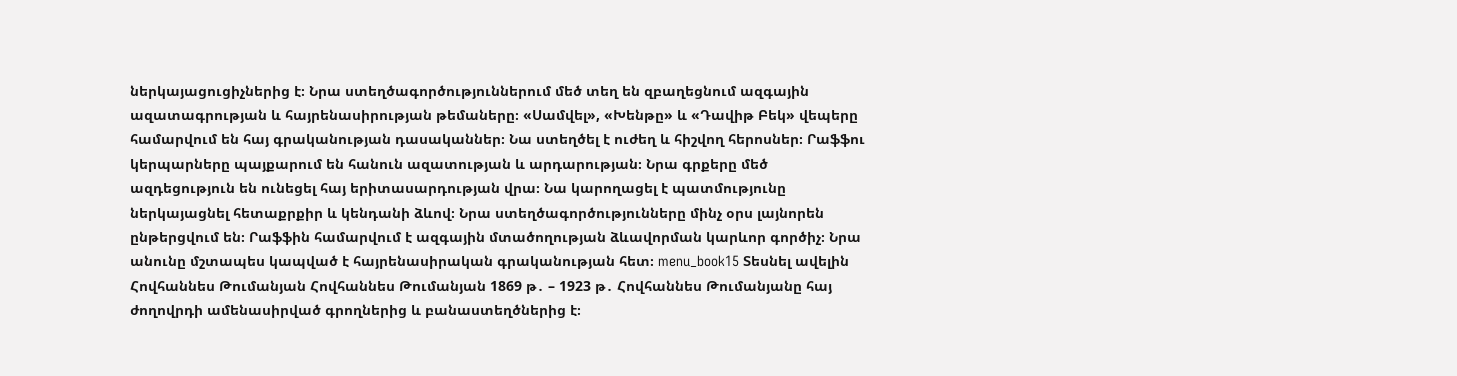ներկայացուցիչներից է։ Նրա ստեղծագործություններում մեծ տեղ են զբաղեցնում ազգային ազատագրության և հայրենասիրության թեմաները։ «Սամվել», «Խենթը» և «Դավիթ Բեկ» վեպերը համարվում են հայ գրականության դասականներ։ Նա ստեղծել է ուժեղ և հիշվող հերոսներ։ Րաֆֆու կերպարները պայքարում են հանուն ազատության և արդարության։ Նրա գրքերը մեծ ազդեցություն են ունեցել հայ երիտասարդության վրա։ Նա կարողացել է պատմությունը ներկայացնել հետաքրքիր և կենդանի ձևով։ Նրա ստեղծագործությունները մինչ օրս լայնորեն ընթերցվում են։ Րաֆֆին համարվում է ազգային մտածողության ձևավորման կարևոր գործիչ։ Նրա անունը մշտապես կապված է հայրենասիրական գրականության հետ։ menu_book15 Տեսնել ավելին Հովհաննես Թումանյան Հովհաննես Թումանյան 1869 թ․ – 1923 թ․ Հովհաննես Թումանյանը հայ ժողովրդի ամենասիրված գրողներից և բանաստեղծներից է։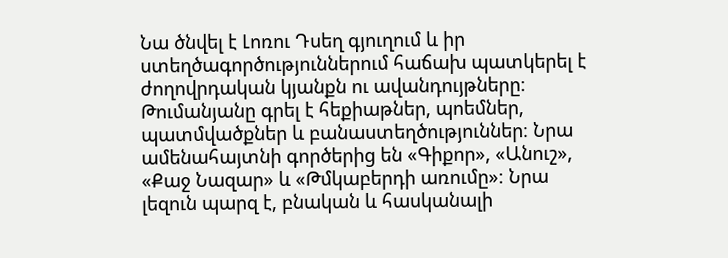Նա ծնվել է Լոռու Դսեղ գյուղում և իր ստեղծագործություններում հաճախ պատկերել է ժողովրդական կյանքն ու ավանդույթները։ Թումանյանը գրել է հեքիաթներ, պոեմներ, պատմվածքներ և բանաստեղծություններ։ Նրա ամենահայտնի գործերից են «Գիքոր», «Անուշ», «Քաջ Նազար» և «Թմկաբերդի առումը»։ Նրա լեզուն պարզ է, բնական և հասկանալի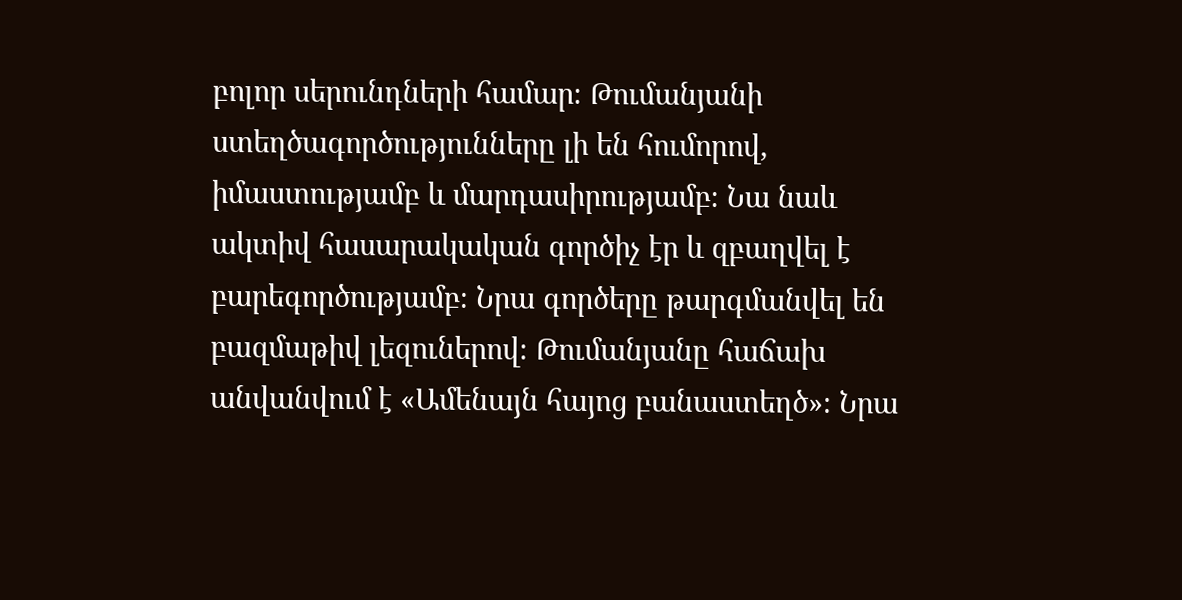բոլոր սերունդների համար։ Թումանյանի ստեղծագործությունները լի են հումորով, իմաստությամբ և մարդասիրությամբ։ Նա նաև ակտիվ հասարակական գործիչ էր և զբաղվել է բարեգործությամբ։ Նրա գործերը թարգմանվել են բազմաթիվ լեզուներով։ Թումանյանը հաճախ անվանվում է «Ամենայն հայոց բանաստեղծ»։ Նրա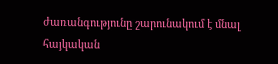ժառանգությունը շարունակում է մնալ հայկական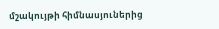մշակույթի հիմնասյուներից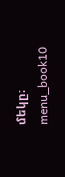մեկը։ menu_book10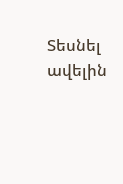Տեսնել ավելին